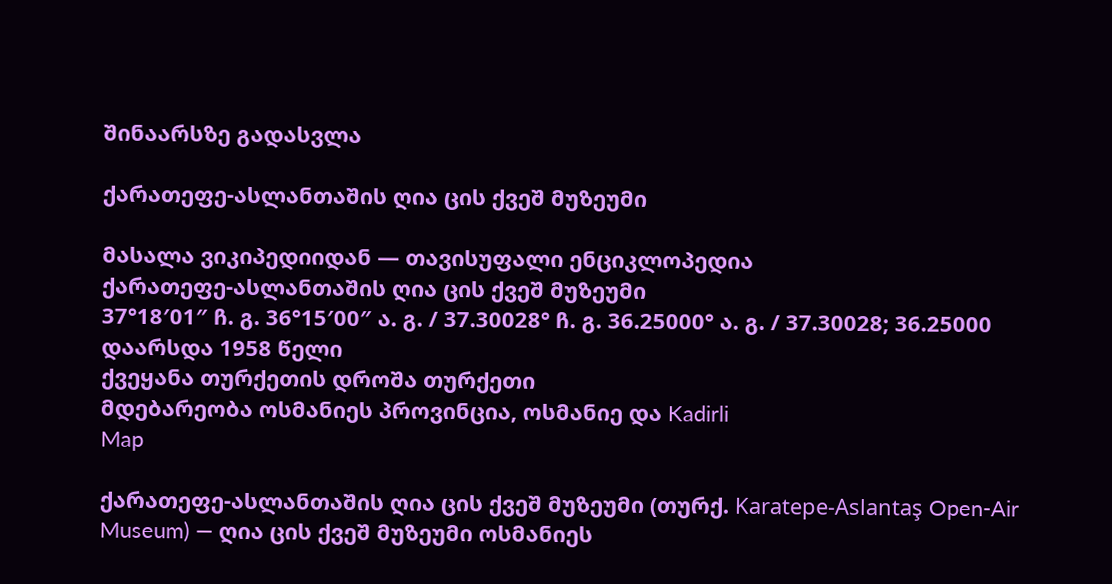შინაარსზე გადასვლა

ქარათეფე-ასლანთაშის ღია ცის ქვეშ მუზეუმი

მასალა ვიკიპედიიდან — თავისუფალი ენციკლოპედია
ქარათეფე-ასლანთაშის ღია ცის ქვეშ მუზეუმი
37°18′01″ ჩ. გ. 36°15′00″ ა. გ. / 37.30028° ჩ. გ. 36.25000° ა. გ. / 37.30028; 36.25000
დაარსდა 1958 წელი
ქვეყანა თურქეთის დროშა თურქეთი
მდებარეობა ოსმანიეს პროვინცია, ოსმანიე და Kadirli
Map

ქარათეფე-ასლანთაშის ღია ცის ქვეშ მუზეუმი (თურქ. Karatepe-Aslantaş Open-Air Museum) — ღია ცის ქვეშ მუზეუმი ოსმანიეს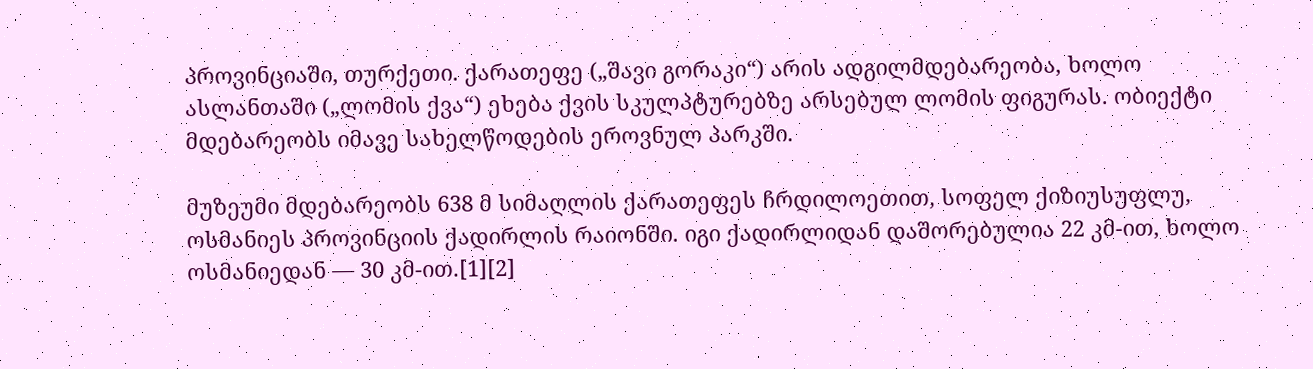პროვინციაში, თურქეთი. ქარათეფე („შავი გორაკი“) არის ადგილმდებარეობა, ხოლო ასლანთაში („ლომის ქვა“) ეხება ქვის სკულპტურებზე არსებულ ლომის ფიგურას. ობიექტი მდებარეობს იმავე სახელწოდების ეროვნულ პარკში.

მუზეუმი მდებარეობს 638 მ სიმაღლის ქარათეფეს ჩრდილოეთით, სოფელ ქიზიუსუფლუ, ოსმანიეს პროვინციის ქადირლის რაიონში. იგი ქადირლიდან დაშორებულია 22 კმ-ით, ხოლო ოსმანიედან — 30 კმ-ით.[1][2]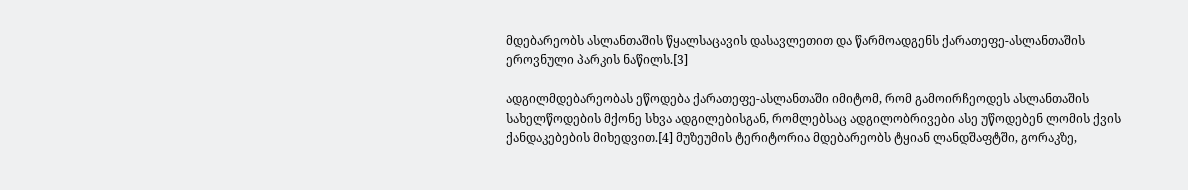მდებარეობს ასლანთაშის წყალსაცავის დასავლეთით და წარმოადგენს ქარათეფე-ასლანთაშის ეროვნული პარკის ნაწილს.[3]

ადგილმდებარეობას ეწოდება ქარათეფე-ასლანთაში იმიტომ, რომ გამოირჩეოდეს ასლანთაშის სახელწოდების მქონე სხვა ადგილებისგან, რომლებსაც ადგილობრივები ასე უწოდებენ ლომის ქვის ქანდაკებების მიხედვით.[4] მუზეუმის ტერიტორია მდებარეობს ტყიან ლანდშაფტში, გორაკზე,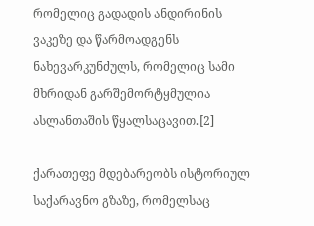რომელიც გადადის ანდირინის ვაკეზე და წარმოადგენს ნახევარკუნძულს, რომელიც სამი მხრიდან გარშემორტყმულია ასლანთაშის წყალსაცავით.[2]

ქარათეფე მდებარეობს ისტორიულ საქარავნო გზაზე, რომელსაც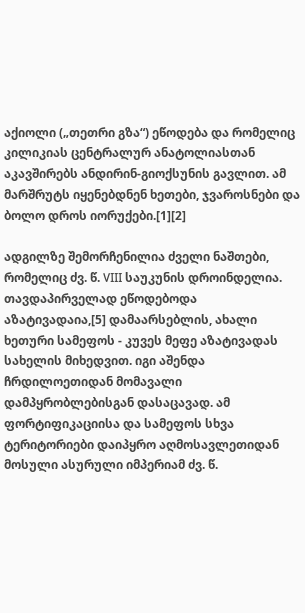აქიოლი („თეთრი გზა“) ეწოდება და რომელიც კილიკიას ცენტრალურ ანატოლიასთან აკავშირებს ანდირინ-გიოქსუნის გავლით. ამ მარშრუტს იყენებდნენ ხეთები, ჯვაროსნები და ბოლო დროს იორუქები.[1][2]

ადგილზე შემორჩენილია ძველი ნაშთები, რომელიც ძვ. წ. VIII საუკუნის დროინდელია. თავდაპირველად ეწოდებოდა აზატივადაია,[5] დამაარსებლის, ახალი ხეთური სამეფოს - კუვეს მეფე აზატივადას სახელის მიხედვით. იგი აშენდა ჩრდილოეთიდან მომავალი დამპყრობლებისგან დასაცავად. ამ ფორტიფიკაციისა და სამეფოს სხვა ტერიტორიები დაიპყრო აღმოსავლეთიდან მოსული ასურული იმპერიამ ძვ. წ.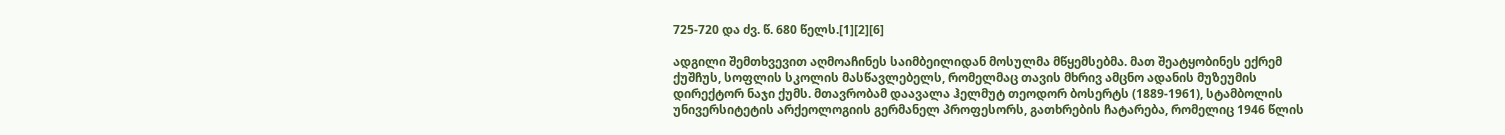725-720 და ძვ. წ. 680 წელს.[1][2][6]

ადგილი შემთხვევით აღმოაჩინეს საიმბეილიდან მოსულმა მწყემსებმა. მათ შეატყობინეს ექრემ ქუშჩუს, სოფლის სკოლის მასწავლებელს, რომელმაც თავის მხრივ ამცნო ადანის მუზეუმის დირექტორ ნაჯი ქუმს. მთავრობამ დაავალა ჰელმუტ თეოდორ ბოსერტს (1889-1961), სტამბოლის უნივერსიტეტის არქეოლოგიის გერმანელ პროფესორს, გათხრების ჩატარება, რომელიც 1946 წლის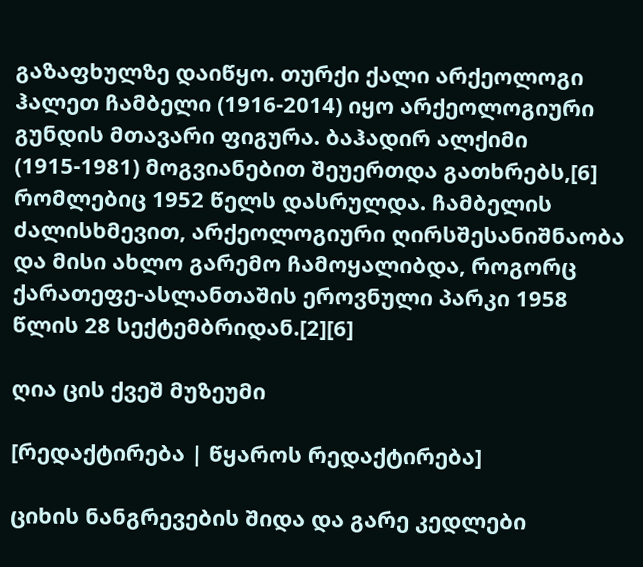გაზაფხულზე დაიწყო. თურქი ქალი არქეოლოგი ჰალეთ ჩამბელი (1916-2014) იყო არქეოლოგიური გუნდის მთავარი ფიგურა. ბაჰადირ ალქიმი (1915-1981) მოგვიანებით შეუერთდა გათხრებს,[6] რომლებიც 1952 წელს დასრულდა. ჩამბელის ძალისხმევით, არქეოლოგიური ღირსშესანიშნაობა და მისი ახლო გარემო ჩამოყალიბდა, როგორც ქარათეფე-ასლანთაშის ეროვნული პარკი 1958 წლის 28 სექტემბრიდან.[2][6]

ღია ცის ქვეშ მუზეუმი

[რედაქტირება | წყაროს რედაქტირება]

ციხის ნანგრევების შიდა და გარე კედლები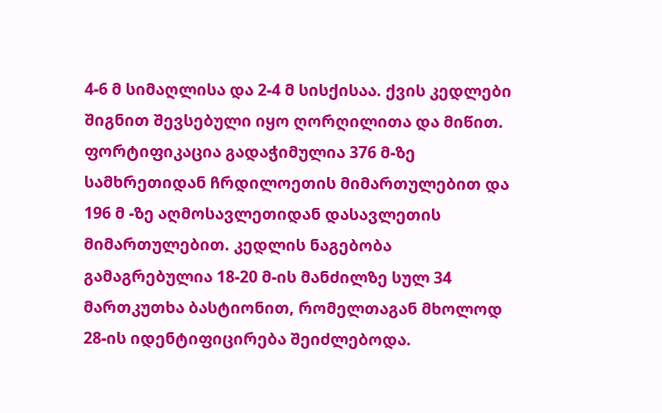4-6 მ სიმაღლისა და 2-4 მ სისქისაა. ქვის კედლები შიგნით შევსებული იყო ღორღილითა და მიწით. ფორტიფიკაცია გადაჭიმულია 376 მ-ზე სამხრეთიდან ჩრდილოეთის მიმართულებით და 196 მ -ზე აღმოსავლეთიდან დასავლეთის მიმართულებით. კედლის ნაგებობა გამაგრებულია 18-20 მ-ის მანძილზე სულ 34 მართკუთხა ბასტიონით, რომელთაგან მხოლოდ 28-ის იდენტიფიცირება შეიძლებოდა.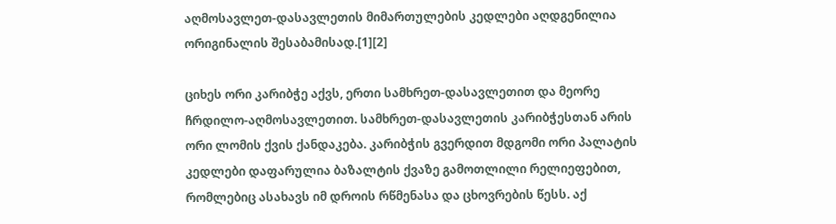აღმოსავლეთ-დასავლეთის მიმართულების კედლები აღდგენილია ორიგინალის შესაბამისად.[1][2]

ციხეს ორი კარიბჭე აქვს, ერთი სამხრეთ-დასავლეთით და მეორე ჩრდილო-აღმოსავლეთით. სამხრეთ-დასავლეთის კარიბჭესთან არის ორი ლომის ქვის ქანდაკება. კარიბჭის გვერდით მდგომი ორი პალატის კედლები დაფარულია ბაზალტის ქვაზე გამოთლილი რელიეფებით, რომლებიც ასახავს იმ დროის რწმენასა და ცხოვრების წესს. აქ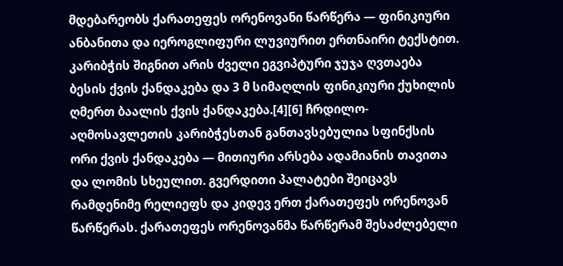მდებარეობს ქარათეფეს ორენოვანი წარწერა — ფინიკიური ანბანითა და იეროგლიფური ლუვიურით ერთნაირი ტექსტით. კარიბჭის შიგნით არის ძველი ეგვიპტური ჯუჯა ღვთაება ბესის ქვის ქანდაკება და 3 მ სიმაღლის ფინიკიური ქუხილის ღმერთ ბაალის ქვის ქანდაკება.[4][6] ჩრდილო-აღმოსავლეთის კარიბჭესთან განთავსებულია სფინქსის ორი ქვის ქანდაკება — მითიური არსება ადამიანის თავითა და ლომის სხეულით. გვერდითი პალატები შეიცავს რამდენიმე რელიეფს და კიდევ ერთ ქარათეფეს ორენოვან წარწერას. ქარათეფეს ორენოვანმა წარწერამ შესაძლებელი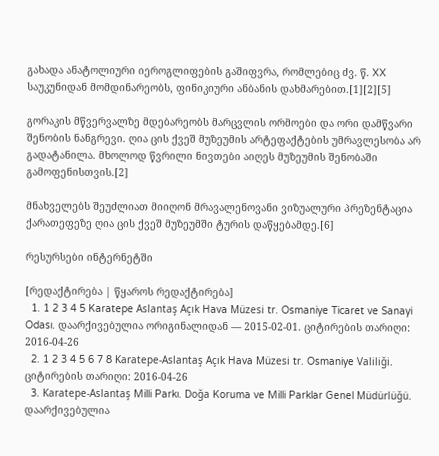გახადა ანატოლიური იეროგლიფების გაშიფვრა, რომლებიც ძვ. წ. XX საუკუნიდან მომდინარეობს, ფინიკიური ანბანის დახმარებით.[1][2][5]

გორაკის მწვერვალზე მდებარეობს მარცვლის ორმოები და ორი დამწვარი შენობის ნანგრევი. ღია ცის ქვეშ მუზეუმის არტეფაქტების უმრავლესობა არ გადატანილა. მხოლოდ წვრილი ნივთები აიღეს მუზეუმის შენობაში გამოფენისთვის.[2]

მნახველებს შეუძლიათ მიიღონ მრავალენოვანი ვიზუალური პრეზენტაცია ქარათეფეზე ღია ცის ქვეშ მუზეუმში ტურის დაწყებამდე.[6]

რესურსები ინტერნეტში

[რედაქტირება | წყაროს რედაქტირება]
  1. 1 2 3 4 5 Karatepe Aslantaş Açık Hava Müzesi tr. Osmaniye Ticaret ve Sanayi Odası. დაარქივებულია ორიგინალიდან — 2015-02-01. ციტირების თარიღი: 2016-04-26
  2. 1 2 3 4 5 6 7 8 Karatepe-Aslantaş Açık Hava Müzesi tr. Osmaniye Valiliği. ციტირების თარიღი: 2016-04-26
  3. Karatepe-Aslantaş Milli Parkı. Doğa Koruma ve Milli Parklar Genel Müdürlüğü. დაარქივებულია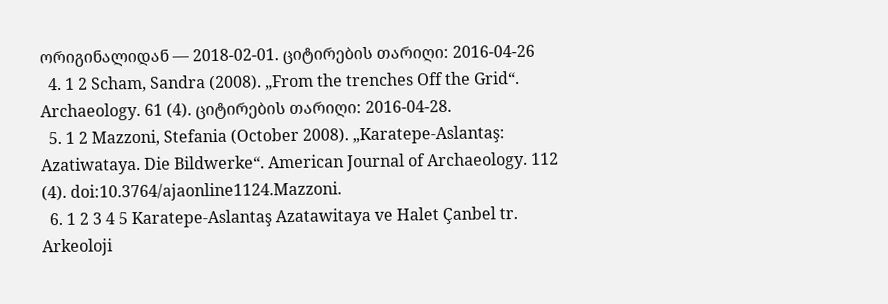ორიგინალიდან — 2018-02-01. ციტირების თარიღი: 2016-04-26
  4. 1 2 Scham, Sandra (2008). „From the trenches Off the Grid“. Archaeology. 61 (4). ციტირების თარიღი: 2016-04-28.
  5. 1 2 Mazzoni, Stefania (October 2008). „Karatepe-Aslantaş: Azatiwataya. Die Bildwerke“. American Journal of Archaeology. 112 (4). doi:10.3764/ajaonline1124.Mazzoni.
  6. 1 2 3 4 5 Karatepe-Aslantaş Azatawitaya ve Halet Çanbel tr. Arkeoloji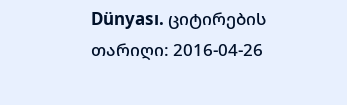Dünyası. ციტირების თარიღი: 2016-04-26